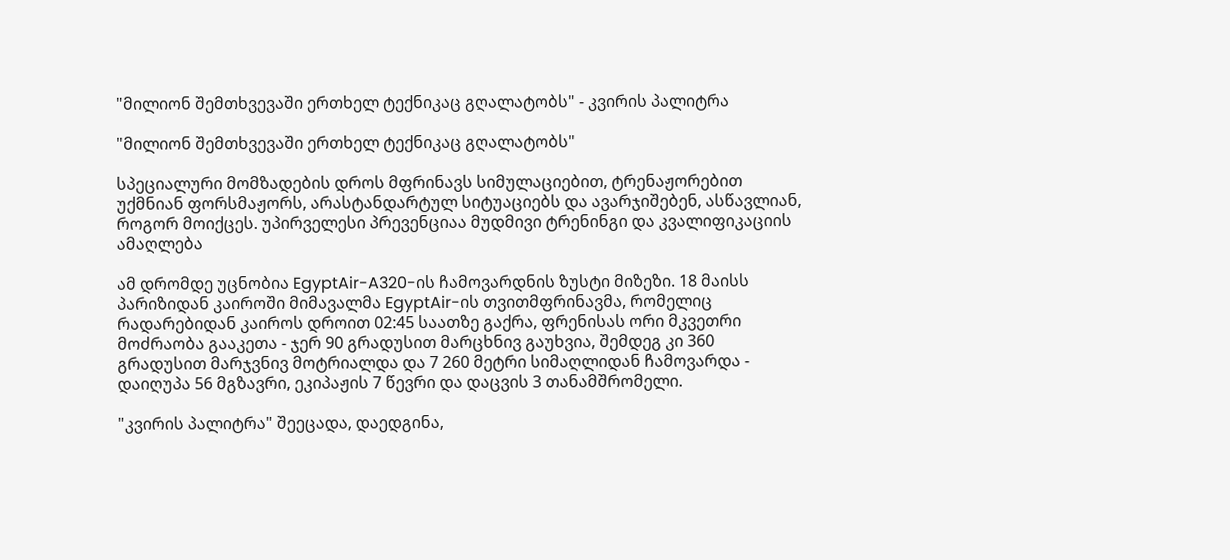"მილიონ შემთხვევაში ერთხელ ტექნიკაც გღალატობს" - კვირის პალიტრა

"მილიონ შემთხვევაში ერთხელ ტექნიკაც გღალატობს"

სპეციალური მომზადების დროს მფრინავს სიმულაციებით, ტრენაჟორებით უქმნიან ფორსმაჟორს, არასტანდარტულ სიტუაციებს და ავარჯიშებენ, ასწავლიან, როგორ მოიქცეს. უპირველესი პრევენციაა მუდმივი ტრენინგი და კვალიფიკაციის ამაღლება

ამ დრომდე უცნობია EgyptAir-A320-ის ჩამოვარდნის ზუსტი მიზეზი. 18 მაისს პარიზიდან კაიროში მიმავალმა EgyptAir-ის თვითმფრინავმა, რომელიც რადარებიდან კაიროს დროით 02:45 საათზე გაქრა, ფრენისას ორი მკვეთრი მოძრაობა გააკეთა - ჯერ 90 გრადუსით მარცხნივ გაუხვია, შემდეგ კი 360 გრადუსით მარჯვნივ მოტრიალდა და 7 260 მეტრი სიმაღლიდან ჩამოვარდა - დაიღუპა 56 მგზავრი, ეკიპაჟის 7 წევრი და დაცვის 3 თანამშრომელი.

"კვირის პალიტრა" შეეცადა, დაედგინა,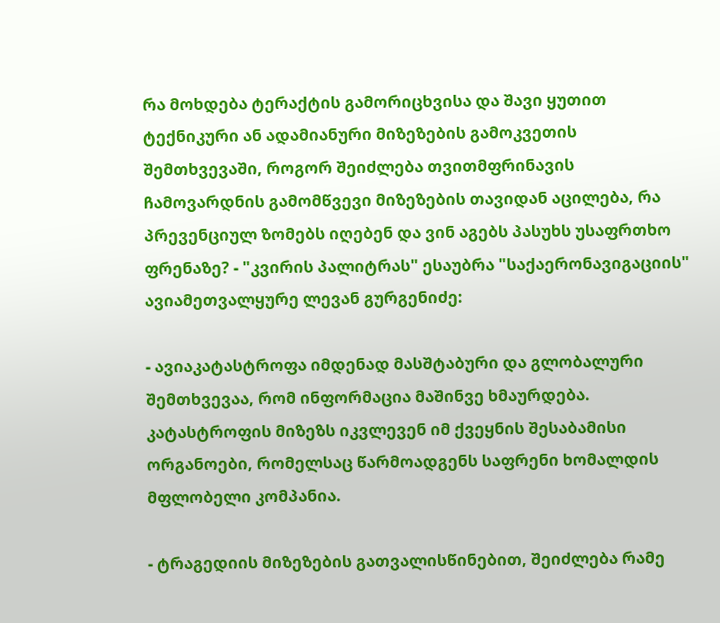რა მოხდება ტერაქტის გამორიცხვისა და შავი ყუთით ტექნიკური ან ადამიანური მიზეზების გამოკვეთის შემთხვევაში, როგორ შეიძლება თვითმფრინავის ჩამოვარდნის გამომწვევი მიზეზების თავიდან აცილება, რა პრევენციულ ზომებს იღებენ და ვინ აგებს პასუხს უსაფრთხო ფრენაზე? - "კვირის პალიტრას" ესაუბრა "საქაერონავიგაციის" ავიამეთვალყურე ლევან გურგენიძე:

- ავიაკატასტროფა იმდენად მასშტაბური და გლობალური შემთხვევაა, რომ ინფორმაცია მაშინვე ხმაურდება. კატასტროფის მიზეზს იკვლევენ იმ ქვეყნის შესაბამისი ორგანოები, რომელსაც წარმოადგენს საფრენი ხომალდის მფლობელი კომპანია.

- ტრაგედიის მიზეზების გათვალისწინებით, შეიძლება რამე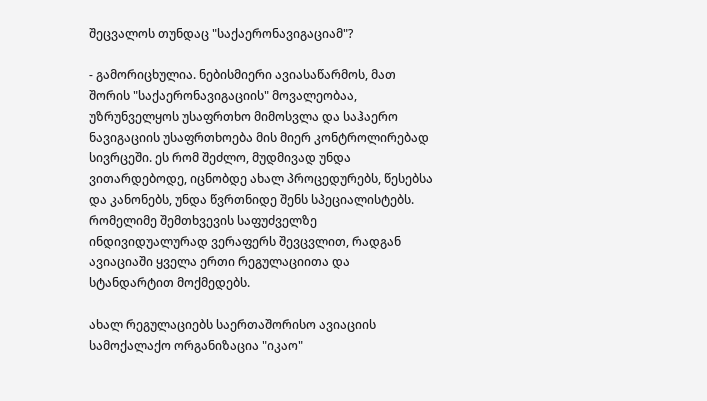შეცვალოს თუნდაც "საქაერონავიგაციამ"?

- გამორიცხულია. ნებისმიერი ავიასაწარმოს, მათ შორის "საქაერონავიგაციის" მოვალეობაა, უზრუნველყოს უსაფრთხო მიმოსვლა და საჰაერო ნავიგაციის უსაფრთხოება მის მიერ კონტროლირებად სივრცეში. ეს რომ შეძლო, მუდმივად უნდა ვითარდებოდე, იცნობდე ახალ პროცედურებს, წესებსა და კანონებს, უნდა წვრთნიდე შენს სპეციალისტებს. რომელიმე შემთხვევის საფუძველზე ინდივიდუალურად ვერაფერს შევცვლით, რადგან ავიაციაში ყველა ერთი რეგულაციითა და სტანდარტით მოქმედებს.

ახალ რეგულაციებს საერთაშორისო ავიაციის სამოქალაქო ორგანიზაცია "იკაო"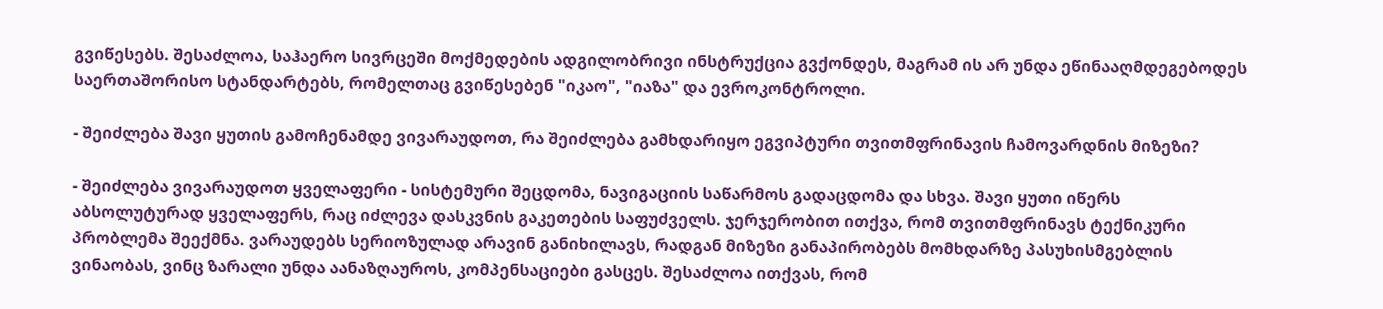გვიწესებს. შესაძლოა, საჰაერო სივრცეში მოქმედების ადგილობრივი ინსტრუქცია გვქონდეს, მაგრამ ის არ უნდა ეწინააღმდეგებოდეს საერთაშორისო სტანდარტებს, რომელთაც გვიწესებენ "იკაო", "იაზა" და ევროკონტროლი.

- შეიძლება შავი ყუთის გამოჩენამდე ვივარაუდოთ, რა შეიძლება გამხდარიყო ეგვიპტური თვითმფრინავის ჩამოვარდნის მიზეზი?

- შეიძლება ვივარაუდოთ ყველაფერი - სისტემური შეცდომა, ნავიგაციის საწარმოს გადაცდომა და სხვა. შავი ყუთი იწერს აბსოლუტურად ყველაფერს, რაც იძლევა დასკვნის გაკეთების საფუძველს. ჯერჯერობით ითქვა, რომ თვითმფრინავს ტექნიკური პრობლემა შეექმნა. ვარაუდებს სერიოზულად არავინ განიხილავს, რადგან მიზეზი განაპირობებს მომხდარზე პასუხისმგებლის ვინაობას, ვინც ზარალი უნდა აანაზღაუროს, კომპენსაციები გასცეს. შესაძლოა ითქვას, რომ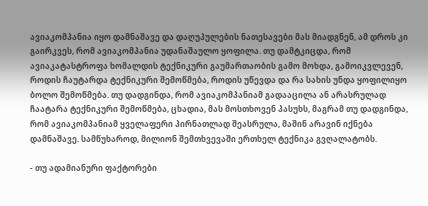ავიაკომპანია იყო დამნაშავე და დაღუპულების ნათესავები მას მიადგნენ, ამ დროს კი გაირკვეს, რომ ავიაკომპანია უდანაშაულო ყოფილა. თუ დამტკიცდა, რომ ავიაკატასტროფა ხომალდის ტექნიკური გაუმართაობის გამო მოხდა, გამოიკვლევენ, როდის ჩაუტარდა ტექნიკური შემოწმება, როდის უწევდა და რა სახის უნდა ყოფილიყო ბოლო შემოწმება. თუ დადგინდა, რომ ავიაკომპანიამ გადააცილა ან არასრულად ჩაატარა ტექნიკური შემოწმება, ცხადია, მას მოსთხოვენ პასუხს, მაგრამ თუ დადგინდა, რომ ავიაკომპანიამ ყველაფერი პირნათლად შეასრულა, მაშინ არავინ იქნება დამნაშავე. სამწუხაროდ, მილიონ შემთხვევაში ერთხელ ტექნიკა გვღალატობს.

- თუ ადამიანური ფაქტორები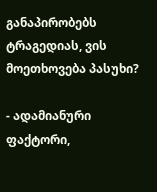განაპირობებს ტრაგედიას, ვის მოეთხოვება პასუხი?

- ადამიანური ფაქტორი,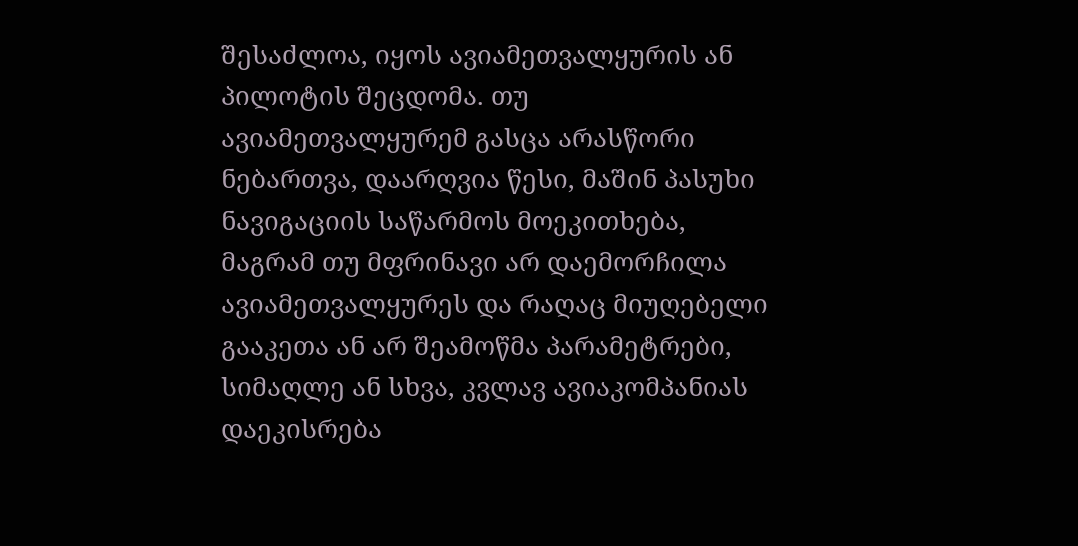შესაძლოა, იყოს ავიამეთვალყურის ან პილოტის შეცდომა. თუ ავიამეთვალყურემ გასცა არასწორი ნებართვა, დაარღვია წესი, მაშინ პასუხი ნავიგაციის საწარმოს მოეკითხება, მაგრამ თუ მფრინავი არ დაემორჩილა ავიამეთვალყურეს და რაღაც მიუღებელი გააკეთა ან არ შეამოწმა პარამეტრები, სიმაღლე ან სხვა, კვლავ ავიაკომპანიას დაეკისრება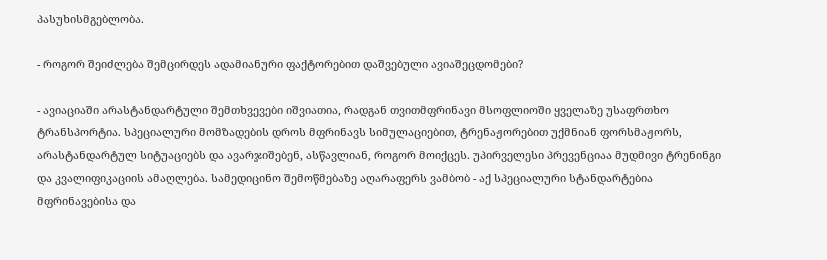პასუხისმგებლობა.

- როგორ შეიძლება შემცირდეს ადამიანური ფაქტორებით დაშვებული ავიაშეცდომები?

- ავიაციაში არასტანდარტული შემთხვევები იშვიათია, რადგან თვითმფრინავი მსოფლიოში ყველაზე უსაფრთხო ტრანსპორტია. სპეციალური მომზადების დროს მფრინავს სიმულაციებით, ტრენაჟორებით უქმნიან ფორსმაჟორს, არასტანდარტულ სიტუაციებს და ავარჯიშებენ, ასწავლიან, როგორ მოიქცეს. უპირველესი პრევენციაა მუდმივი ტრენინგი და კვალიფიკაციის ამაღლება. სამედიცინო შემოწმებაზე აღარაფერს ვამბობ - აქ სპეციალური სტანდარტებია მფრინავებისა და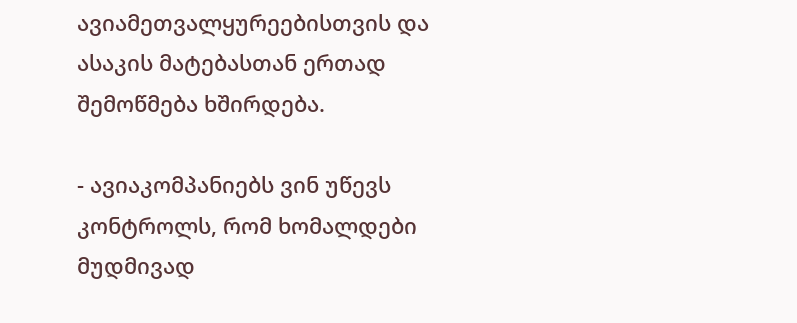ავიამეთვალყურეებისთვის და ასაკის მატებასთან ერთად შემოწმება ხშირდება.

- ავიაკომპანიებს ვინ უწევს კონტროლს, რომ ხომალდები მუდმივად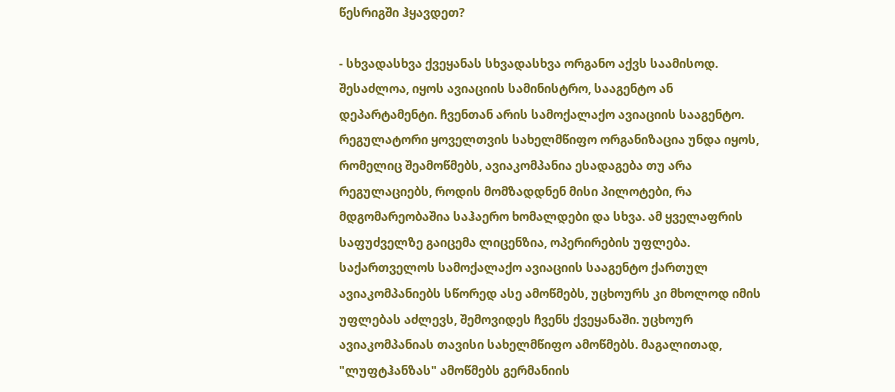წესრიგში ჰყავდეთ?

- სხვადასხვა ქვეყანას სხვადასხვა ორგანო აქვს საამისოდ. შესაძლოა, იყოს ავიაციის სამინისტრო, სააგენტო ან დეპარტამენტი. ჩვენთან არის სამოქალაქო ავიაციის სააგენტო. რეგულატორი ყოველთვის სახელმწიფო ორგანიზაცია უნდა იყოს, რომელიც შეამოწმებს, ავიაკომპანია ესადაგება თუ არა რეგულაციებს, როდის მომზადდნენ მისი პილოტები, რა მდგომარეობაშია საჰაერო ხომალდები და სხვა. ამ ყველაფრის საფუძველზე გაიცემა ლიცენზია, ოპერირების უფლება. საქართველოს სამოქალაქო ავიაციის სააგენტო ქართულ ავიაკომპანიებს სწორედ ასე ამოწმებს, უცხოურს კი მხოლოდ იმის უფლებას აძლევს, შემოვიდეს ჩვენს ქვეყანაში. უცხოურ ავიაკომპანიას თავისი სახელმწიფო ამოწმებს. მაგალითად, "ლუფტჰანზას" ამოწმებს გერმანიის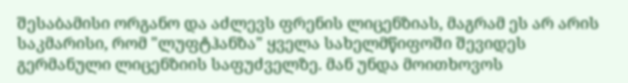შესაბამისი ორგანო და აძლევს ფრენის ლიცენზიას, მაგრამ ეს არ არის საკმარისი, რომ "ლუფტჰანზა" ყველა სახელმწიფოში შევიდეს გერმანული ლიცენზიის საფუძველზე. მან უნდა მოითხოვოს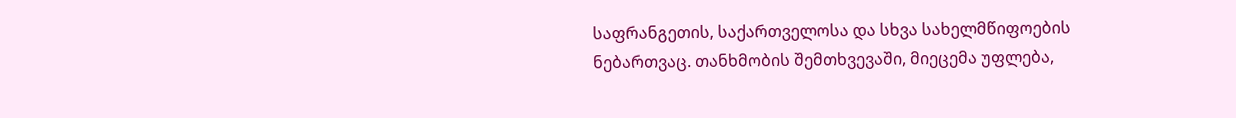საფრანგეთის, საქართველოსა და სხვა სახელმწიფოების ნებართვაც. თანხმობის შემთხვევაში, მიეცემა უფლება,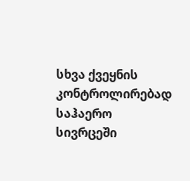სხვა ქვეყნის კონტროლირებად საჰაერო სივრცეში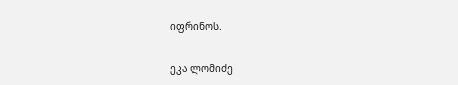იფრინოს.

ეკა ლომიძე